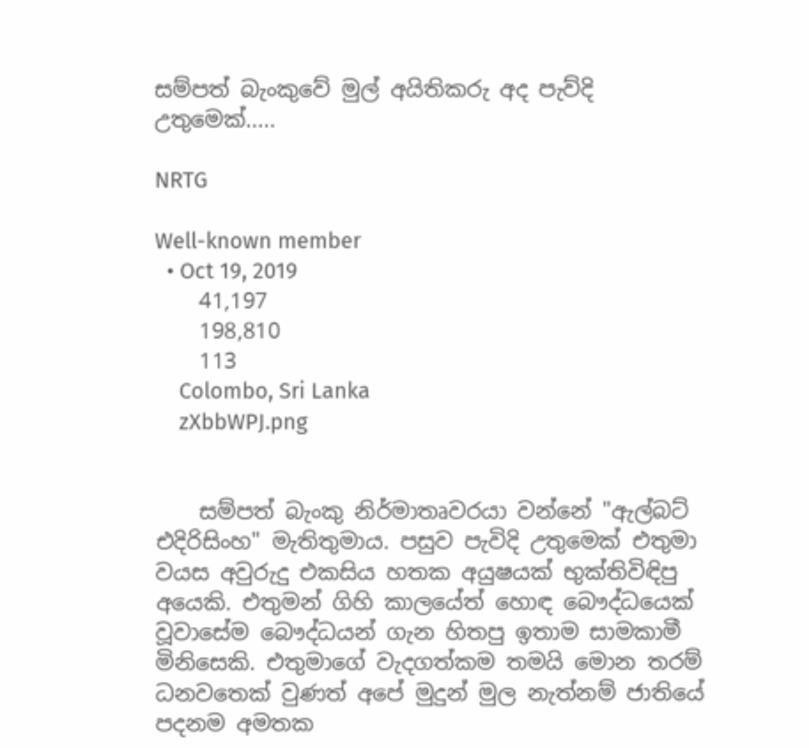සම්පත් බැංකුවේ මුල් අයිතිකරු අද පැව්දි උතුමෙක්.....

NRTG

Well-known member
  • Oct 19, 2019
    41,197
    198,810
    113
    Colombo, Sri Lanka
    zXbbWPJ.png


    සම්පත් බැංකු නිර්මාතෘවරයා වන්නේ "ඇල්බට් එදිරිසිංහ" මැතිතුමාය. පසුව පැවිදි උතුමෙක් එතුමා වයස අවුරුදු එකසිය හතක අයුෂයක් භුක්තිවිඳිපු අයෙකි. එතුමන් ගිහි කාලයේත් හොඳ බෞද්ධයෙක් වූවාසේම බෞද්ධයන් ගැන හිතපු ඉතාම සාමකාමී මිනිසෙකි. එතුමාගේ වැදගත්කම තමයි මොන තරම් ධනවතෙක් වුණත් අපේ මුදුන් මුල නැත්නම් ජාතියේ පදනම අමතක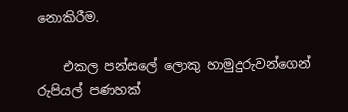නොකිරීම.

    එකල පන්සලේ ලොකු හාමුදුරුවන්ගෙන් රුපියල් පණහක්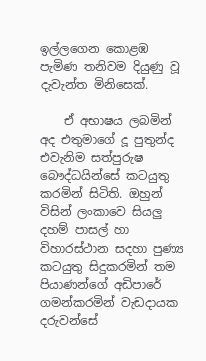ඉල්ලගෙන කොළඹ පැමිණ තනිවම දියුණු වූ දැවැන්ත මිනිසෙක්.

    ඒ අභාෂය ලබමින් අද එතුමාගේ දූ පුතුන්ද එවැනිම සත්පුරුෂ බෞද්ධයින්සේ කටයුතු කරමින් සිටිති. ඔහුන් විසින් ලංකාවෙ සියලු දහම් පාසල් හා විහාරස්ථාන සදහා පුණ්‍ය කටයුතු සිදුකරමින් තම පියාණන්ගේ අඩිපාරේ ගමන්කරමින් වැඩදායක දරුවන්සේ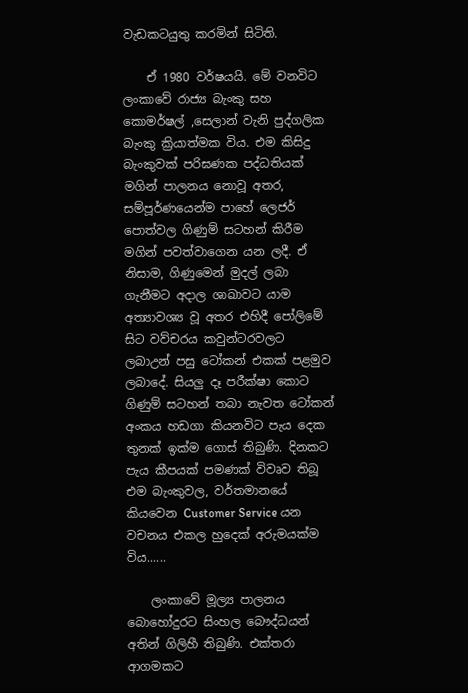වැඩකටයුතු කරමින් සිටිති.

    ඒ 1980 වර්ෂයයි. මේ වනවිට ලංකාවේ රාජ්‍ය බැංකු සහ කොමර්ෂල් ,සෙලාන් වැනි පුද්ගලික බැංකු ක්‍රියාත්මක විය. එම කිසිදු බැංකුවක් පරිඝණක පද්ධතියක් මගින් පාලනය නොවූ අතර, සම්පූර්ණයෙන්ම පාහේ ලෙජර් පොත්වල ගිණුම් සටහන් කිරීම මගින් පවත්වාගෙන යන ලදී. ඒ නිසාම, ගිණුමෙන් මුදල් ලබා ගැනීමට අදාල ශාඛාවට යාම අත්‍යාවශ්‍ය වූ අතර එහිදී පෝලිමේ සිට වව්චරය කවුන්ටරවලට ලබාඋන් පසු ටෝකන් එකක් පළමුව ලබාදේ. සියලු දෑ පරීක්ෂා කොට ගිණුම් සටහන් තබා නැවත ටෝකන් අංකය හඩගා කියනවිට පැය දෙක තුනක් ඉක්ම ගොස් තිබුණි. දිනකට පැය කීපයක් පමණක් විවෘව තිබූ එම බැංකුවල, වර්තමානයේ කියවෙන Customer Service යන වචනය එකල හුදෙක් අරුමයක්ම විය......

    ලංකාවේ මූල්‍ය පාලනය බොහෝදුරට සිංහල බෞද්ධයන් අතින් ගිලිහී තිබුණි. එක්තරා ආගමකට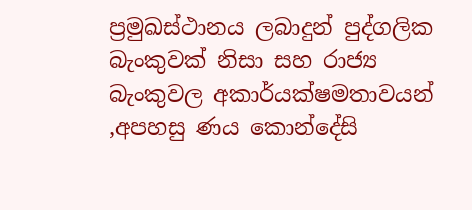ප්‍රමුඛස්ථානය ලබාදුන් පුද්ගලික බැංකුවක් නිසා සහ රාජ්‍ය බැංකුවල අකාර්යක්ෂමතාවයන් ,අපහසු ණය කොන්දේසි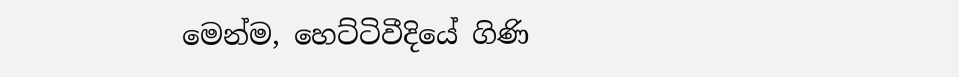මෙන්ම, හෙට්ටිවීදියේ ගිණි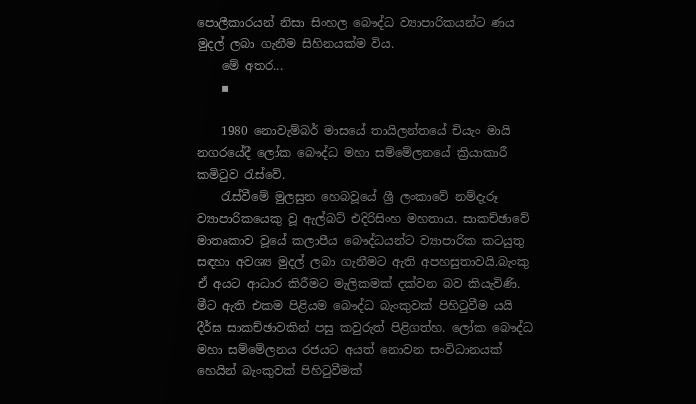පොලීකාරයන් නිසා සිංහල බෞද්ධ ව්‍යාපාරිකයන්ට ණය මුදල් ලබා ගැනීම සිහිනයක්ම විය.
    මේ අතර...
    ▪

    1980 නොවැම්බර් මාසයේ තායිලන්තයේ චියැං මායි නගරයේදී ලෝක බෞද්ධ මහා සම්මේලනයේ ක්‍රියාකාරී කමිටුව රැස්වේ.
    රැස්වීමේ මුලසුන හෙබවූයේ ශ්‍රී ලංකාවේ නම්දැරූ ව්‍යාපාරිකයෙකු වූ ඇල්බට් එදිරිසිංහ මහතාය. සාකච්ඡාවේ මාතෘකාව වූයේ කලාපීය බෞද්ධයන්ට ‍ව්‍යාපාරික කටයුතු සඳහා අවශ්‍ය මුදල් ලබා ගැනීමට ඇති අපහසුතාවයි.බැංකු ඒ අයට ආධාර කිරීමට මැලිකමක් දක්වන බව කියැවිණි. මීට ඇති එකම පිළියම බෞද්ධ බැංකුවක් පිහිටුවීම යයි දීර්ඝ සාකච්ඡාවකින් පසු කවුරුත් පිළිගත්හ. ලෝක බෞද්ධ මහා සම්මේලනය රජයට අයත් නොවන සංවිධානයක් හෙයින් බැංකුවක් පිහිටුවීමක්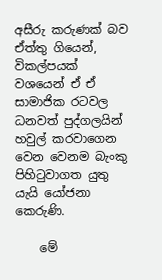අසීරු කරුණක් බව ඒත්තු ගියෙන්, විකල්පයක් වශයෙන් ඒ ඒ සාමාජික රටවල ධනවත් පුද්ගලයින් හවුල් කරවාගෙන වෙන වෙනම බැංකු පිහිටුවාගත යුතු යැයි යෝජනා කෙරුණි.

    මේ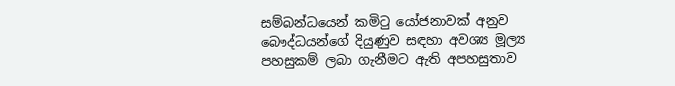සම්බන්ධයෙන් කමිටු යෝජනාවක් අනුව බෞද්ධයන්ගේ දියුණුව සඳහා අවශ්‍ය මූල්‍ය පහසුකම් ලබා ගැනීමට ඇති අපහසුතාව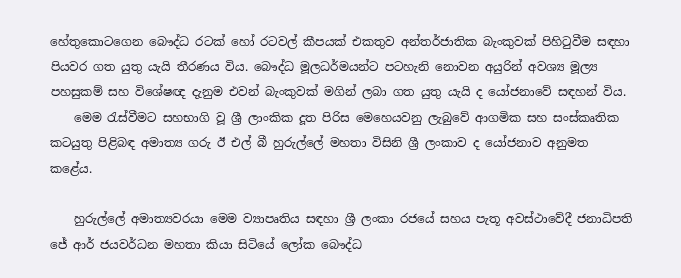හේතුකොටගෙන බෞද්ධ රටක් හෝ රටවල් කීපයක් එකතුව අන්තර්ජාතික බැංකුවක් පිහිටුවීම සඳහා පියවර ගත යුතු යැයි තීරණය විය. බෞද්ධ මූලධර්මයන්ට පටහැනි නොවන අයුරින් අවශ්‍ය මූල්‍ය පහසුකම් සහ විශේෂඥ දැනුම එවන් බැංකුවක් මගින් ලබා ගත යුතු යැයි ද යෝජනාවේ සඳහන් විය.
    මෙම රැස්වීමට සහභාගි වූ ශ්‍රී ලාංකික දූත පිරිස මෙහෙයවනු ලැබුවේ ආගමික සහ සංස්කෘතික කටයුතු පිළිබඳ අමාත්‍ය ගරු ඊ එල් බී හුරුල්ලේ මහතා විසිනි ශ්‍රී ලංකාව ද යෝජනාව අනුමත කළේය.

    හුරුල්ලේ අමාත්‍යවරයා මෙම ව්‍යාපෘතිය සඳහා ශ්‍රී ලංකා රජයේ සහය පැතූ අවස්ථාවේදී ජනාධිපති ජේ ආර් ජයවර්ධන මහතා කියා සිටියේ ලෝක බෞද්ධ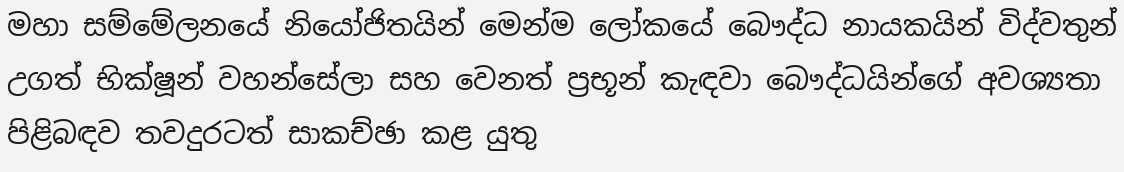මහා සම්මේලනයේ නියෝජිතයින් මෙන්ම ලෝකයේ බෞද්ධ නායකයින් විද්වතුන් උගත් භික්ෂූන් වහන්සේලා සහ වෙනත් ප්‍රභූන් කැඳවා බෞද්ධයින්ගේ අවශ්‍යතා පිළිබඳව තවදුරටත් සාකච්ඡා කළ යුතු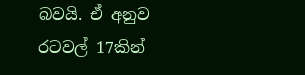බවයි. ඒ අනුව රටවල් 17කින්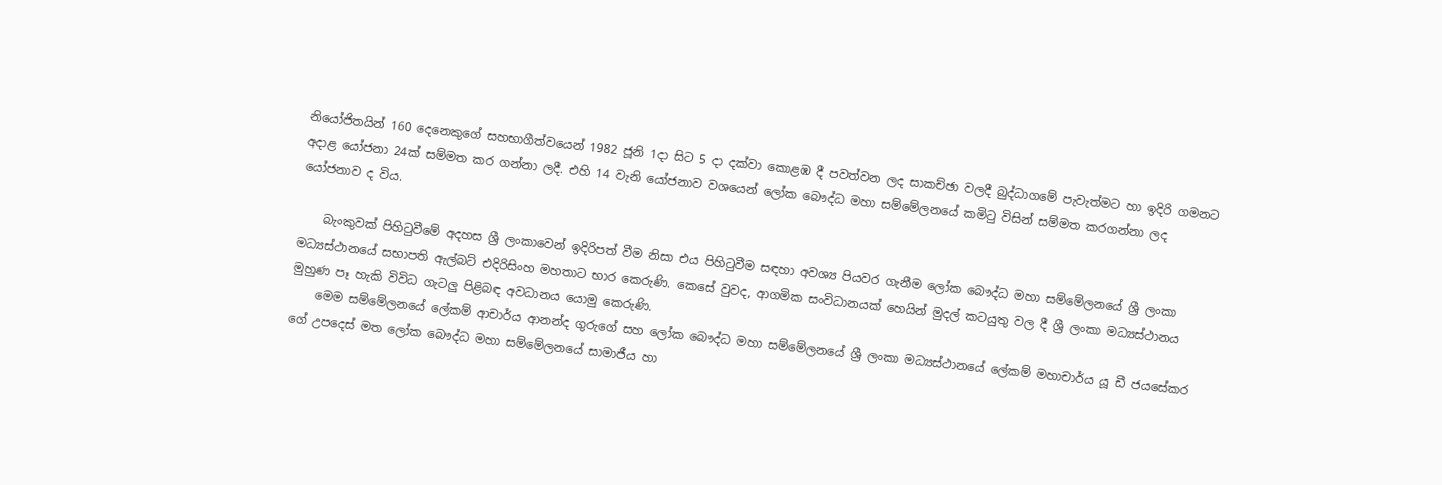නියෝජිතයින් 160 දෙනෙකුගේ සහභාගීත්වයෙන් 1982 ජූනි 1දා සිට 5 දා දක්වා කොළඹ දී පවත්වන ලද සාකච්ඡා වලදී බුද්ධාගමේ පැවැත්මට හා ඉදිරි ගමනට අදාළ යෝජනා 24ක් සම්මත කර ගන්නා ලදී. එහි 14 වැනි යෝජනාව වශයෙන් ලෝක බෞද්ධ මහා සම්මේලනයේ කමිටු විසින් සම්මත කරගන්නා ලද යෝජනාව ද විය.

    බැංකුවක් පිහිටුවීමේ අදහස ශ්‍රී ලංකාවෙන් ඉදිරිපත් වීම නිසා එය පිහිටුවීම සඳහා අවශ්‍ය පියවර ගැනීම ලෝක බෞද්ධ මහා සම්මේලනයේ ශ්‍රී ලංකා මධ්‍යස්ථානයේ සභාපති ඇල්බට් එදිරිසිංහ මහතාට භාර කෙරුණි. කෙසේ වුවද, ආගමික සංවිධානයක් හෙයින් මුදල් කටයුතු වල දී ශ්‍රී ලංකා මධ්‍යස්ථානය මුහුණ පෑ හැකි විවිධ ගැටලු පිළිබඳ අවධානය යොමු කෙරුණි.
    මෙම සම්මේලනයේ ලේකම් ආචාර්ය ආනන්ද ගුරුගේ සහ ලෝක බෞද්ධ මහා සම්මේලනයේ ශ්‍රී ලංකා මධ්‍යස්ථානයේ ලේකම් මහාචාර්ය යූ ඩී ජයසේකර ගේ උපදෙස් මත ලෝක බෞද්ධ මහා සම්මේලනයේ සාමාජීය හා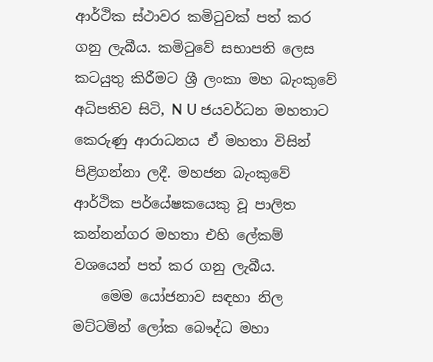ආර්ථික ස්ථාවර කමිටුවක් පත් කර ගනු ලැබීය. කමිටුවේ සභාපති ලෙස කටයුතු කිරීමට ශ්‍රී ලංකා මහ බැංකුවේ අධිපතිව සිටි, N U ජයවර්ධන මහතාට කෙරුණු ආරාධනය ඒ මහතා විසින් පිළිගන්නා ලදී. මහජන බැංකුවේ ආර්ථික පර්යේෂකයෙකු වූ පාලිත කන්නන්ගර මහතා එහි ලේකම් වශයෙන් පත් කර ගනු ලැබීය.
    මෙම යෝජනාව සඳහා නිල මට්ටමින් ලෝක බෞද්ධ මහා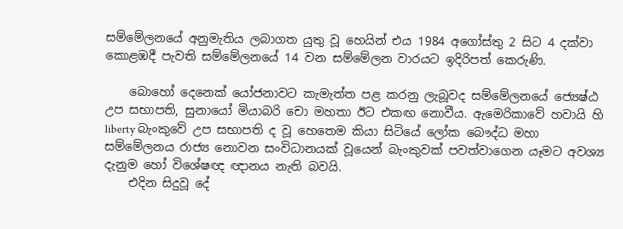සම්මේලනයේ අනුමැතිය ලබාගත යුතු වූ හෙයින් එය 1984 අගෝස්තු 2 සිට 4 දක්වා කොළඹදී පැවති සම්මේලනයේ 14 වන සම්මේලන වාරයට ඉදිරිපත් කෙරුණි.

    බොහෝ දෙනෙක් යෝජනාවට කැමැත්ත පළ කරනු ලැබූවද සම්මේලනයේ ජ්‍යෙෂ්ඨ උප සභාපති, සුනායෝ මියාබරි චො මහතා ඊට එකඟ නොවීය. ඇමෙරිකාවේ හවායි හි liberty බැංකුවේ උප සභාපති ද වූ හෙතෙම කියා සිටියේ ලෝක බෞද්ධ මහා සම්මේලනය රාජ්‍ය නොවන සංවිධානයක් වූයෙන් බැංකුවක් පවත්වාගෙන යෑමට අවශ්‍ය දැනුම හෝ විශේෂඥ ඥානය නැති බවයි.
    එදින සිදුවූ දේ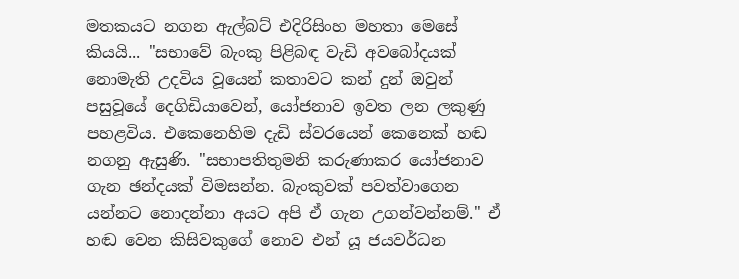මතකයට නගන ඇල්බට් එදිරිසිංහ මහතා මෙසේ කියයි... "සභාවේ බැංකු පිළිබඳ වැඩි අවබෝදයක් නොමැති උදවිය වූයෙන් කතාවට කන් දුන් ඔවුන් පසුවූයේ දෙගිඩියාවෙන්, යෝජනාව ඉවත ලන ලකුණු පහළවිය. එකෙනෙහිම දැඩි ස්වරයෙන් කෙනෙක් හඬ නගනු ඇසුණි. "සභාපතිතුමනි කරුණාකර යෝජනාව ගැන ඡන්දයක් විමසන්න. බැංකුවක් පවත්වාගෙන යන්නට නොදන්නා අයට අපි ඒ ගැන උගන්වන්නම්." ඒ හඬ වෙන කිසිවකුගේ නොව එන් යූ ජයවර්ධන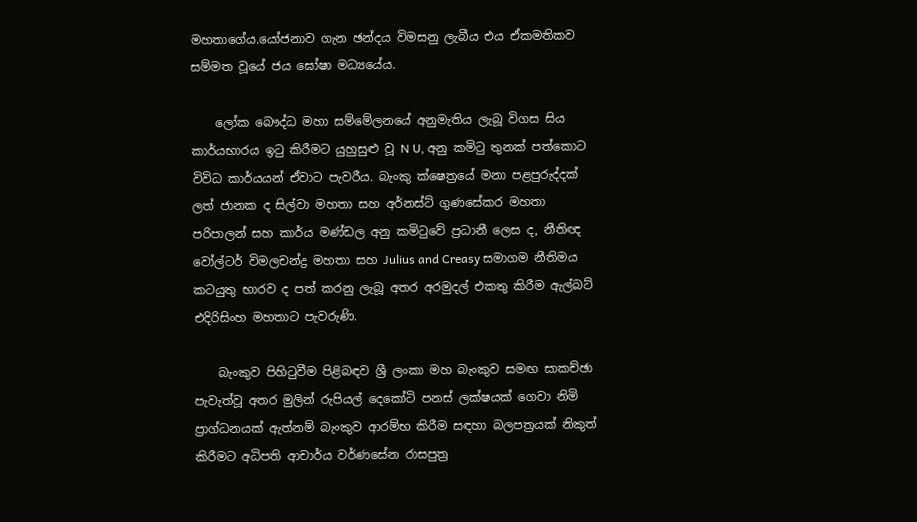මහතාගේය.යෝජනාව ගැන ඡන්දය විමසනු ලැබීය එය ඒකමතිකව සම්මත වූයේ ජය ඝෝෂා මධ්‍යයේය.

    ලෝක බෞද්ධ මහා සම්මේලනයේ අනුමැතිය ලැබූ විගස සිය කාර්යභාරය ඉටු කිරීමට යුහුසුළු වූ N U, අනු කමිටු තුනක් පත්කොට විවිධ කාර්යයන් ඒවාට පැවරීය. බැංකු ක්ෂෙත්‍රයේ මනා පළපුරුද්දක් ලත් ජානක ද සිල්වා මහතා සහ අර්නස්ට් ගුණසේකර මහතා පරිපාලන් සහ කාර්ය මණ්ඩල අනු කමිටුවේ ප්‍රධානී ලෙස ද, නීතිඥ වෝල්ටර් විමලචන්ද්‍ර මහතා සහ Julius and Creasy සමාගම නීතිමය කටයුතු භාරව ද පත් කරනු ලැබූ අතර අරමුදල් එකතු කිරීම ඇල්බට් එදිරිසිංහ මහතාට පැවරුණි.

    බැංකුව පිහිටුවීම පිළිබඳව ශ්‍රී ලංකා මහ බැංකුව සමඟ සාකච්ඡා පැවැත්වූ අතර මුලින් රුපියල් දෙකෝටි පනස් ලක්ෂයක් ගෙවා නිමි ප්‍රාග්ධනයක් ඇත්නම් බැංකුව ආරම්භ කිරීම සඳහා බලපත්‍රයක් නිකුත් කිරීමට අධිපති ආචාර්ය වර්ණසේන රාසපුත්‍ර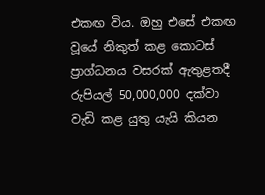එකඟ විය. ඔහු එසේ එකඟ වූයේ නිකුත් කළ කොටස් ප්‍රාග්ධනය වසරක් ඇතුළතදී රුපියල් 50,000,000 දක්වා වැඩි කළ යුතු යැයි කියන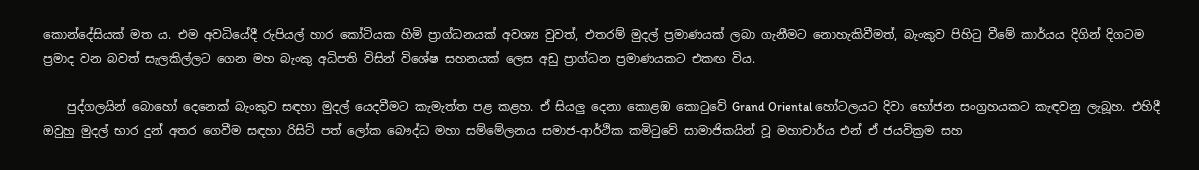කොන්දේසියක් මත ය. එම අවධියේදී රුපියල් හාර කෝටියක හිමි ප්‍රාග්ධනයක් අවශ්‍ය වුවත්, එතරම් මුදල් ප්‍රමාණයක් ලබා ගැනීමට නොහැකිවීමත්, බැංකුව පිහිටු වීමේ කාර්යය දිගින් දිගටම ප්‍රමාද වන බවත් සැලකිල්ලට ගෙන මහ බැංකු අධිපති විසින් විශේෂ සහනයක් ලෙස අඩු ප්‍රාග්ධන ප්‍රමාණයකට එකඟ විය.

    පුද්ගලයින් බොහෝ දෙනෙක් බැංකුව සඳහා මුදල් යෙදවීමට කැමැත්ත පළ කළහ. ඒ සියලු දෙනා කොළඹ කොටුවේ Grand Oriental හෝටලයට දිවා භෝජන සංග්‍රහයකට කැඳවනු ලැබූහ. එහිදී ඔවුහු මුදල් භාර දුන් අතර ගෙවීම සඳහා රිසිට් පත් ලෝක බෞද්ධ මහා සම්මේලනය සමාජ-ආර්ථික කමිටුවේ සාමාජිකයින් වූ මහාචාර්ය එන් ඒ ජයවික්‍රම සහ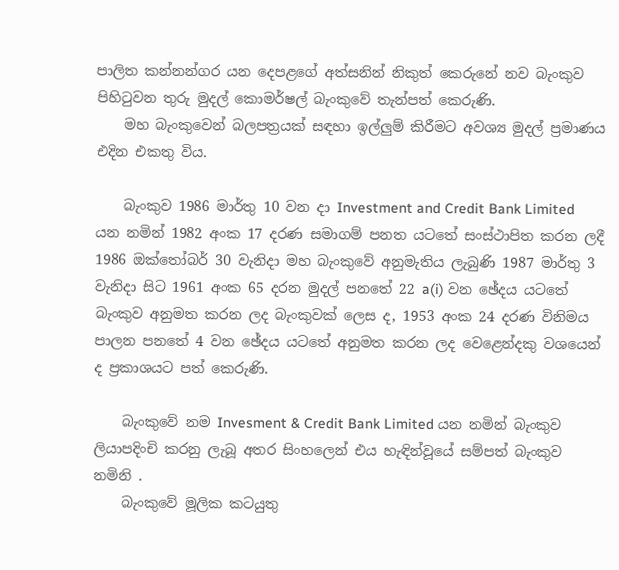පාලිත කන්නන්ගර යන දෙපළගේ අත්සනින් නිකුත් කෙරුනේ නව බැංකුව පිහිටුවන තුරු මුදල් කොමර්ෂල් බැංකුවේ තැන්පත් කෙරුණි.
    මහ බැංකුවෙන් බලපත්‍රයක් සඳහා ඉල්ලුම් කිරීමට අවශ්‍ය මුදල් ප්‍රමාණය එදින එකතු විය.

    බැංකුව 1986 මාර්තු 10 වන දා Investment and Credit Bank Limited යන නමින් 1982 අංක 17 දරණ සමාගම් පනත යටතේ සංස්ථාපිත කරන ලදී 1986 ඔක්තෝබර් 30 වැනිදා මහ බැංකුවේ අනුමැතිය ලැබුණි 1987 මාර්තු 3 වැනිදා සිට 1961 අංක 65 දරන මුදල් පනතේ 22 a(i) වන ඡේදය යටතේ බැංකුව අනුමත කරන ලද බැංකුවක් ලෙස ද, 1953 අංක 24 දරණ විනිමය පාලන පනතේ 4 වන ඡේදය යටතේ අනුමත කරන ලද වෙළෙන්දකු වශයෙන් ද ප්‍රකාශයට පත් කෙරුණි.

    බැංකුවේ නම Invesment & Credit Bank Limited යන නමින් බැංකුව ලියාපදිංචි කරනු ලැබූ අතර සිංහලෙන් එය හැඳින්වූයේ සම්පත් බැංකුව නමිනි .
    බැංකුවේ මූලික කටයුතු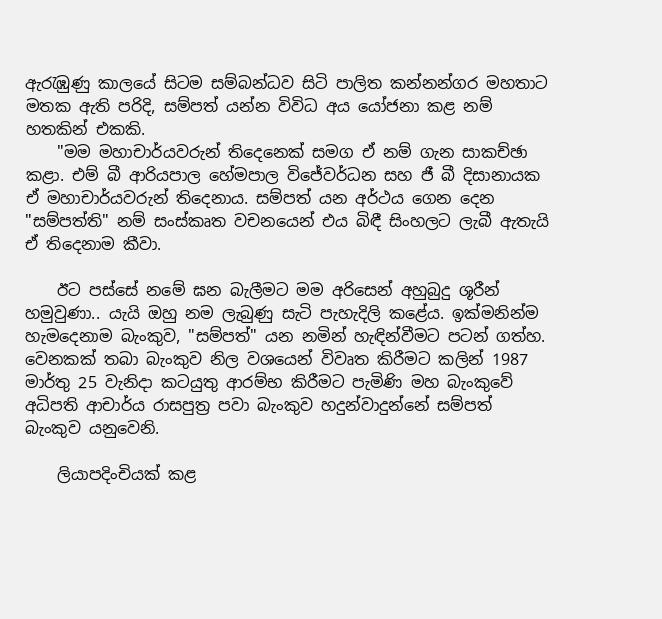ඇරැඹුණු කාලයේ සිටම සම්බන්ධව සිටි පාලිත කන්නන්ගර මහතාට මතක ඇති පරිදි, සම්පත් යන්න විවිධ අය යෝජනා කළ නම් හතකින් එකකි.
    "මම මහාචාර්යවරුන් තිදෙනෙක් සමග ඒ නම් ගැන සාකච්ඡා කළා. එම් බී ආරියපාල හේමපාල විජේවර්ධන සහ ජී බී දිසානායක ඒ මහාචාර්යවරුන් තිදෙනාය. සම්පත් යන අර්ථය ගෙන දෙන "සම්පත්ති" නම් සංස්කෘත වචනයෙන් එය බිඳී සිංහලට ලැබී ඇතැයි ඒ තිදෙනාම කීවා.

    ඊට පස්සේ නමේ ඝන බැලීමට මම අරිසෙන් අහුබුදු ශූරීන් හමුවුණා.. යැයි ඔහු නම ලැබුණු සැටි පැහැදිලි කළේය. ඉක්මනින්ම හැමදෙනාම බැංකුව, "සම්පත්" යන නමින් හැඳින්වීමට පටන් ගත්හ. වෙනකක් තබා බැංකුව නිල වශයෙන් විවෘත කිරීමට කලින් 1987 මාර්තු 25 වැනිදා කටයුතු ආරම්භ කිරීමට පැමිණි මහ බැංකුවේ අධිපති ආචාර්ය රාසපුත්‍ර පවා බැංකුව හදුන්වාදුන්නේ සම්පත් බැංකුව යනුවෙනි.

    ලියාපදිංචියක් කළ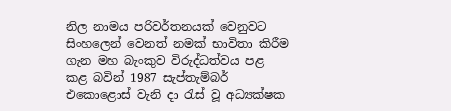නිල නාමය පරිවර්තනයක් වෙනුවට සිංහලෙන් වෙනත් නමක් භාවිතා කිරීම ගැන මහ බැංකුව විරුද්ධත්වය පළ කළ බවින් 1987 සැප්තැම්බර් එකොළොස් වැනි දා රැස් වූ අධ්‍යක්ෂක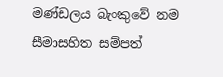මණ්ඩලය බැංකුවේ නම සීමාසහිත සම්පත්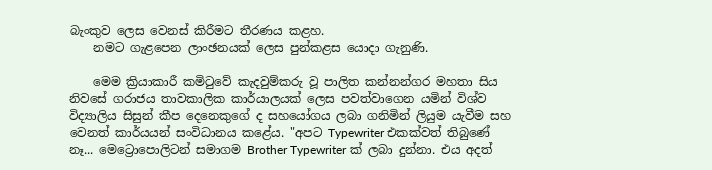බැංකුව ලෙස වෙනස් කිරීමට තීරණය කළහ.
    නමට ගැළපෙන ලාංඡනයක් ලෙස පුන්කළස යොදා ගැනුණි.

    මෙම ක්‍රියාකාරී කමිටුවේ කැදවුම්කරු වූ පාලිත කන්නන්ගර මහතා සිය නිවසේ ගරාජය තාවකාලික කාර්යාලයක් ලෙස පවත්වාගෙන යමින් විශ්ව විද්‍යාලිය සිසුන් කීප දෙනෙකුගේ ද සහයෝගය ලබා ගනිමින් ලියුම යැවීම සහ වෙනත් කාර්යයන් සංවිධානය කළේය. "අපට Typewriter එකක්වත් තිබුණේ නෑ... මෙට්‍රොපොලිටන් සමාගම Brother Typewriter ක් ලබා දුන්නා. එය අදත්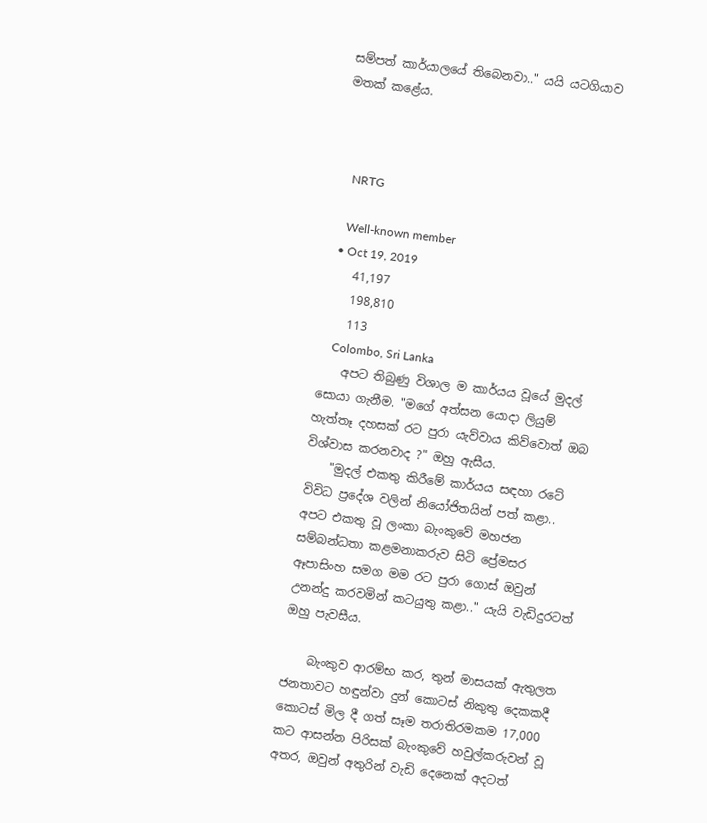සම්පත් කාර්යාලයේ තිබෙනවා.." යයි යටගියාව මතක් කළේය.



    NRTG

    Well-known member
  • Oct 19, 2019
    41,197
    198,810
    113
    Colombo, Sri Lanka
    අපට තිබුණු විශාල ම කාර්යය වූයේ මුදල් සොයා ගැනීම. "මගේ අත්සන යොදා ලියුම් හැත්තෑ දහසක් රට පුරා යැව්වාය කිව්වොත් ඔබ විශ්වාස කරනවාද ?" ඔහු ඇසීය.
    "මුදල් එකතු කිරීමේ කාර්යය සඳහා රටේ විවිධ ප්‍රදේශ වලින් නියෝජිතයින් පත් කළා.. අපට එකතු වූ ලංකා බැංකුවේ මහජන සම්බන්ධතා කළමනාකරුව සිටි ප්‍රේමසර ඈපාසිංහ සමග මම රට පුරා ගොස් ඔවුන් උනන්දු කරවමින් කටයුතු කළා.." යැයි වැඩිදුරටත් ඔහු පැවසීය.

    බැංකුව ආරම්භ කර, තුන් මාසයක් ඇතුලත ජනතාවට හඳුන්වා දුන් කොටස් නිකුතු දෙකකදී කොටස් මිල දී ගත් සෑම තරාතිරමකම 17,000 කට ආසන්න පිරිසක් බැංකුවේ හවුල්කරුවන් වූ අතර, ඔවුන් අතුරින් වැඩි දෙනෙක් අදටත්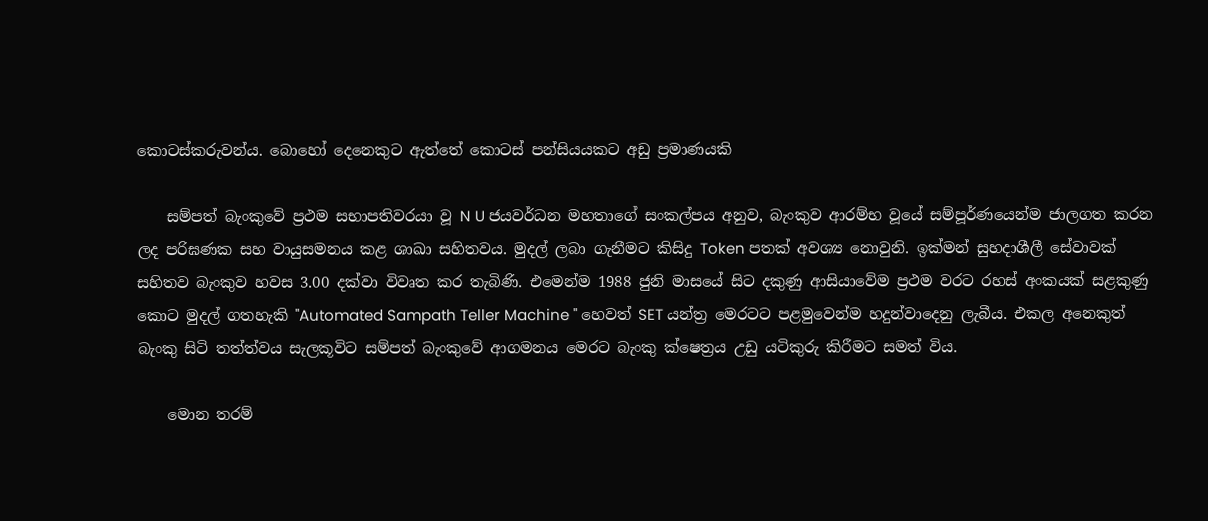කොටස්කරුවන්ය. බොහෝ දෙනෙකුට ඇත්තේ කොටස් පන්සියයකට අඩු ප්‍රමාණයකි

    සම්පත් බැංකුවේ ප්‍රථම සභාපතිවරයා වූ N U ජයවර්ධන මහතාගේ සංකල්පය අනුව, බැංකුව ආරම්භ වූයේ සම්පූර්ණයෙන්ම ජාලගත කරන ලද පරිඝණක සහ වායුසමනය කළ ශාඛා සහිතවය. මුදල් ලබා ගැනීමට කිසිදු Token පතක් අවශ්‍ය නොවුනි. ඉක්මන් සුහදාශීලී සේවාවක් සහිතව බැංකුව හවස 3.00 දක්වා විවෘත කර තැබිණි. එමෙන්ම 1988 ජුනි මාසයේ සිට දකුණු ආසියාවේම ප්‍රථම වරට රහස් අංකයක් සළකුණු කොට මුදල් ගතහැකි "Automated Sampath Teller Machine " හෙවත් SET යන්ත්‍ර මෙරටට පළමුවෙන්ම හදුන්වාදෙනු ලැබීය. එකල අනෙකුත් බැංකු සිටි තත්ත්වය සැලකූවිට සම්පත් බැංකුවේ ආගමනය මෙරට බැංකු ක්ෂෙත්‍රය උඩු යටිකුරු කිරීමට සමත් විය.

    මොන තරම්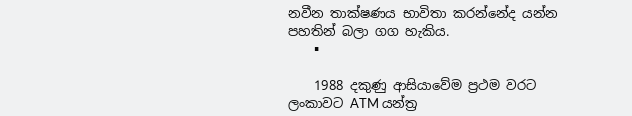නවීන තාක්ෂණය භාවිතා කරන්නේද යන්න පහතින් බලා ගග හැකිය.
    ▪

    1988 දකුණු ආසියාවේම ප්‍රථම වරට ලංකාවට ATM යන්ත්‍ර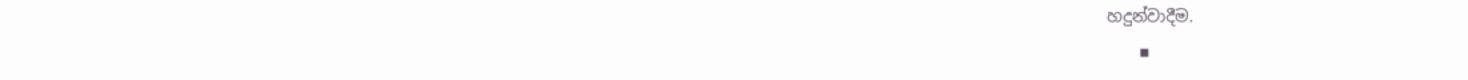හදුන්වාදීම.
    ▪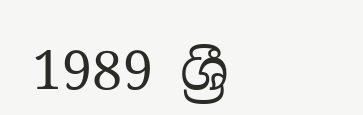1989 ශ්‍රී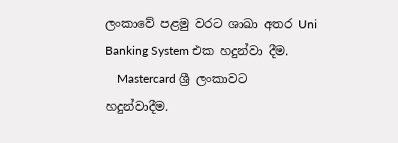ලංකාවේ පළමු වරට ශාඛා අතර Uni Banking System එක හදුන්වා දීම.
    Mastercard ශ්‍රී ලංකාවට හදුන්වාදීම.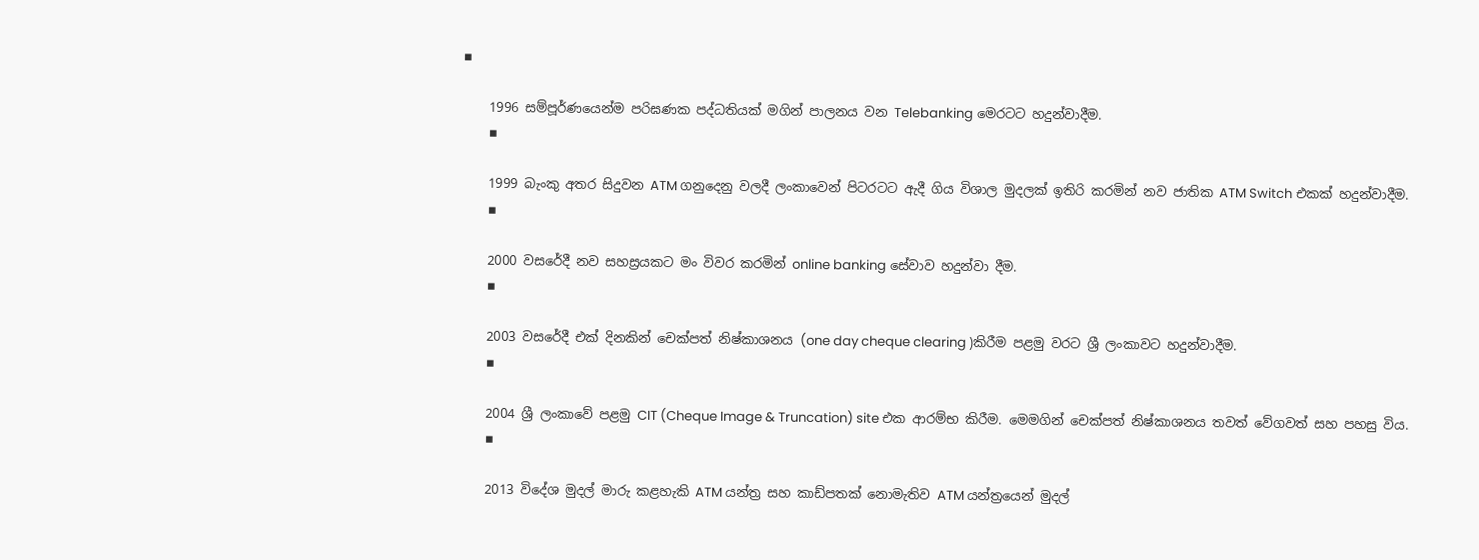▪

    1996 සම්පූර්ණයෙන්ම පරිඝණක පද්ධතියක් මගින් පාලනය වන Telebanking මෙරටට හදුන්වාදීම.
    ▪

    1999 බැංකු අතර සිදුවන ATM ගනුදෙනු වලදී ලංකාවෙන් පිටරටට ඇදී ගිය විශාල මුදලක් ඉතිරි කරමින් නව ජාතික ATM Switch එකක් හදුන්වාදීම.
    ▪

    2000 වසරේදී නව සහස්‍රයකට මං විවර කරමින් online banking සේවාව හදුන්වා දීම.
    ▪

    2003 වසරේදී එක් දිනකින් චෙක්පත් නිෂ්කාශනය (one day cheque clearing )කිරීම පළමු වරට ශ්‍රී ලංකාවට හදුන්වාදීම.
    ▪

    2004 ශ්‍රී ලංකාවේ පළමු CIT (Cheque Image & Truncation) site එක ආරම්භ කිරීම. මෙමගින් චෙක්පත් නිෂ්කාශනය තවත් වේගවත් සහ පහසු විය.
    ▪

    2013 විදේශ මුදල් මාරු කළහැකි ATM යන්ත්‍ර සහ කාඩ්පතක් නොමැතිව ATM යන්ත්‍රයෙන් මුදල්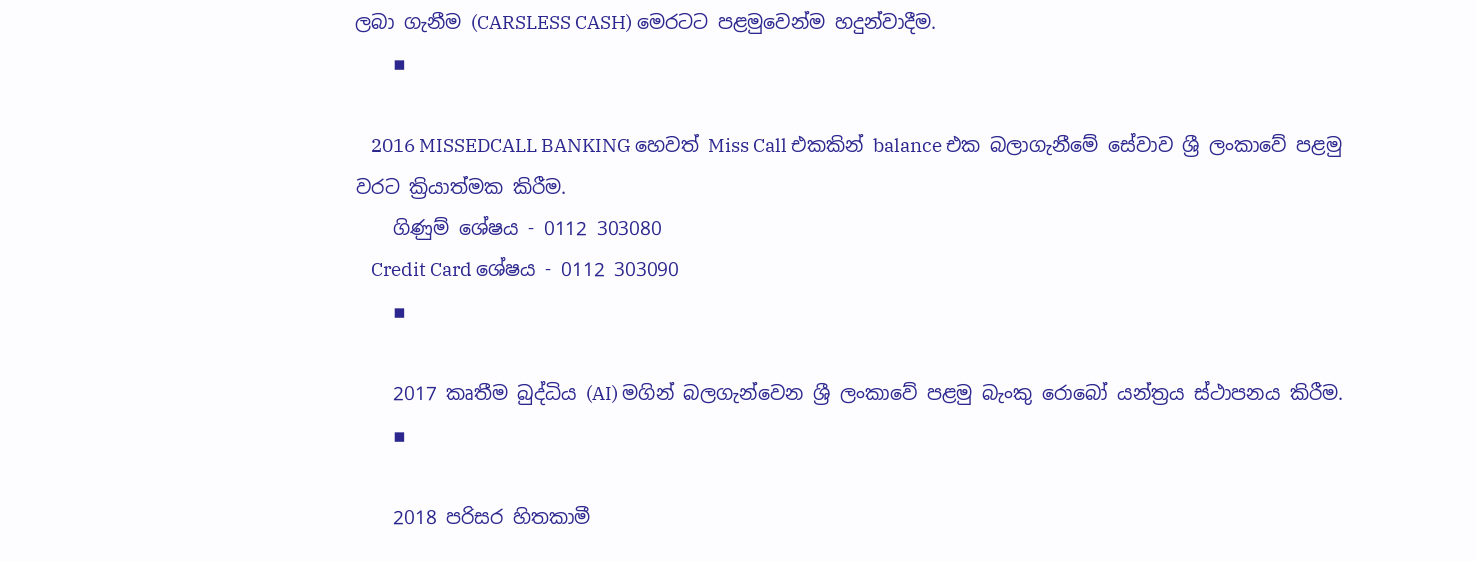ලබා ගැනීම (CARSLESS CASH) මෙරටට පළමුවෙන්ම හදුන්වාදීම.
    ▪

    2016 MISSEDCALL BANKING හෙවත් Miss Call එකකින් balance එක බලාගැනීමේ සේවාව ශ්‍රී ලංකාවේ පළමු වරට ක්‍රියාත්මක කිරීම.
    ගිණුම් ශේෂය - 0112 303080
    Credit Card ශේෂය - 0112 303090
    ▪

    2017 කෘතීම බුද්ධිය (AI) මගින් බලගැන්වෙන ශ්‍රී ලංකාවේ පළමු බැංකු රොබෝ යන්ත්‍රය ස්ථාපනය කිරීම.
    ▪

    2018 පරිසර හිතකාමී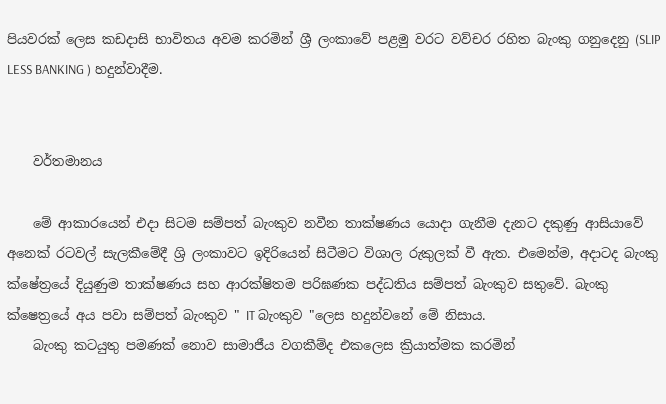පියවරක් ලෙස කඩදාසි භාවිතය අවම කරමින් ශ්‍රී ලංකාවේ පළමු වරට වව්චර රහිත බැංකු ගනුදෙනු (SLIP LESS BANKING ) හදුන්වාදීම.


    වර්තමානය

    මේ ආකාරයෙන් එදා සිටම සම්පත් බැංකුව නවීන තාක්ෂණය යොදා ගැනීම දැනට දකුණු ආසියාවේ අනෙක් රටවල් සැලකීමේදී ශ්‍රි ලංකාවට ඉදිරියෙන් සිටීමට විශාල රුකුලක් වී ඇත. එමෙන්ම, අදාටද බැංකු ක්ෂේත්‍රයේ දියුණුම තාක්ෂණය සහ ආරක්ෂිතම පරිඝණක පද්ධතිය සම්පත් බැංකුව සතුවේ. බැංකු ක්ෂෙත්‍රයේ අය පවා සම්පත් බැංකුව " IT බැංකුව "ලෙස හදුන්වනේ මේ නිසාය.
    බැංකු කටයුතු පමණක් නොව සාමාජීය වගකීම්ද එකලෙස ක්‍රියාත්මක කරමින්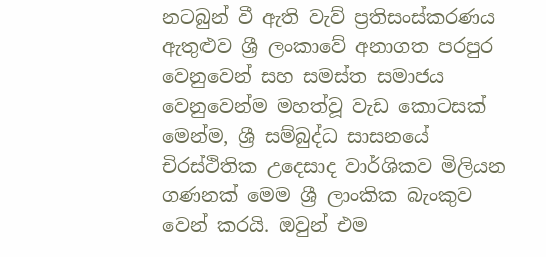නටබුන් වී ඇති වැව් ප්‍රතිසංස්කරණය ඇතුළුව ශ්‍රී ලංකාවේ අනාගත පරපුර වෙනුවෙන් සහ සමස්ත සමාජය වෙනුවෙන්ම මහත්වූ වැඩ කොටසක් මෙන්ම, ශ්‍රී සම්බුද්ධ සාසනයේ චිරස්ථිතික උදෙසාද වාර්ශිකව මිලියන ගණනක් මෙම ශ්‍රී ලාංකික බැංකුව වෙන් කරයි. ඔවුන් එම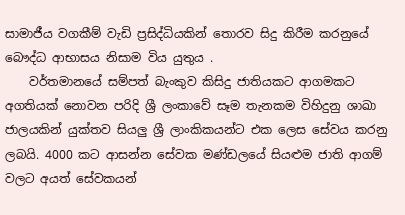සාමාජීය වගකීම් වැඩි ප්‍රසිද්ධියකින් තොරව සිදු කිරීම කරනුයේ බෞද්ධ ආභාසය නිසාම විය යුතුය .
    වර්තමානයේ සම්පත් බැංකුව කිසිදු ජාතියකට ආගමකට අගතියක් නොවන පරිදි ශ්‍රී ලංකාවේ සෑම තැනකම විහිදුනු ශාඛා ජාලයකින් යුක්තව සියලු ශ්‍රී ලාංකිකයන්‍ට එක ලෙස සේවය කරනු ලබයි. 4000 කට ආසන්න සේවක මණ්ඩලයේ සියළුම ජාති ආගම් වලට අයත් සේවකයන්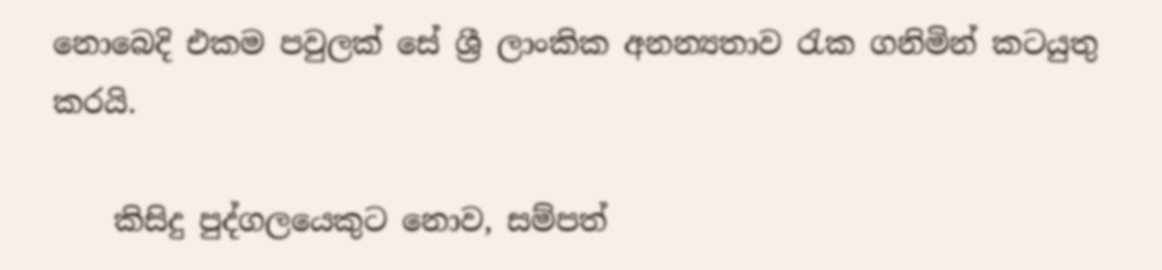නොබෙදි එකම පවුලක් සේ ශ්‍රී ලාංකික අනන්‍යතාව රැක ගනිමින් කටයුතු කරයි.

    කිසිදු පුද්ගලයෙකුට නොව, සම්පත්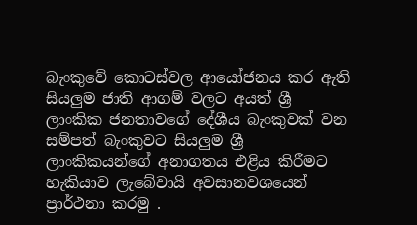බැංකුවේ කොටස්වල ආයෝජනය කර ඇති සියලුම ජාති ආගම් වලට අයත් ශ්‍රී ලාංකික ජනතාවගේ දේශීය බැංකුවක් වන සම්පත් බැංකුවට සියලුම ශ්‍රී ලාංකිකයන්ගේ අනාගතය එළිය කිරීමට හැකියාව ලැබේවායි අවසානවශයෙන් ප්‍රාර්ථනා කරමු .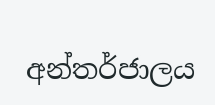අන්තර්ජාලය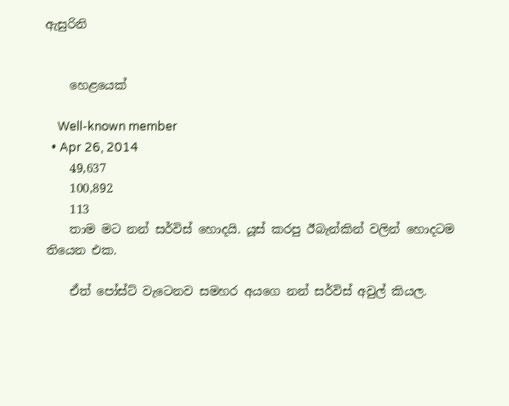ඇසුරිනි


    හෙළයෙක්

    Well-known member
  • Apr 26, 2014
    49,637
    100,892
    113
    තාම මට නන් සර්විස් හොදයි. යූස් කරපු ඊබැන්කින් වලින් හොදටම තියෙන එක.

    ඒත් පෝස්ට් වැටෙනව සමහර අයගෙ නන් සර්විස් අවුල් කියල.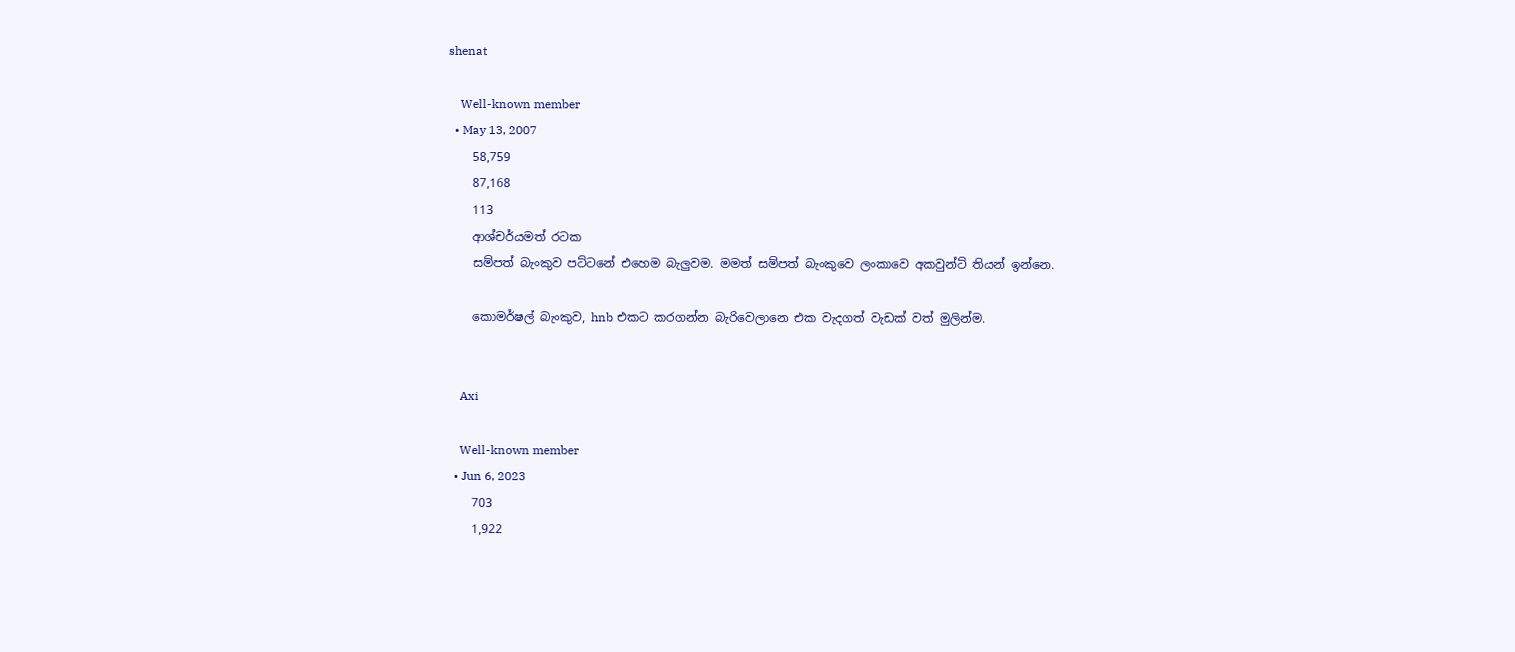shenat

    Well-known member
  • May 13, 2007
    58,759
    87,168
    113
    ආශ්චර්යමත් රටක
    සම්පත් බැංකුව පට්ටනේ එහෙම බැලුවම. මමත් සම්පත් බැංකුවෙ ලංකාවෙ අකවුන්ට් තියන් ඉන්නෙ.

    කොමර්ෂල් බැංකුව, hnb එකට කරගන්න බැරිවෙලානෙ එක වැදගත් වැඩක් වත් මුලින්ම.


    Axi

    Well-known member
  • Jun 6, 2023
    703
    1,922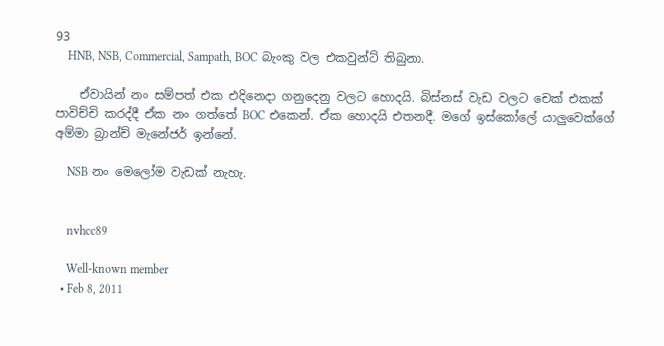93
    HNB, NSB, Commercial, Sampath, BOC බැංකු වල එකවුන්ට් තිබුනා.

    ඒවායින් නං සම්පත් එක එදිනෙදා ගනුදෙනු වලට හොදයි. බිස්නස් වැඩ වලට චෙක් එකක් පාවිච්චි කරද්දී ඒක නං ගත්තේ BOC එකෙන්. ඒක හොදයි එතනදී. මගේ ඉස්කෝලේ යාලුවෙක්ගේ අම්මා බ්‍රාන්ච් මැනේජර් ඉන්නේ.

    NSB නං මෙලෝම වැඩක් නැහැ.


    nvhcc89

    Well-known member
  • Feb 8, 2011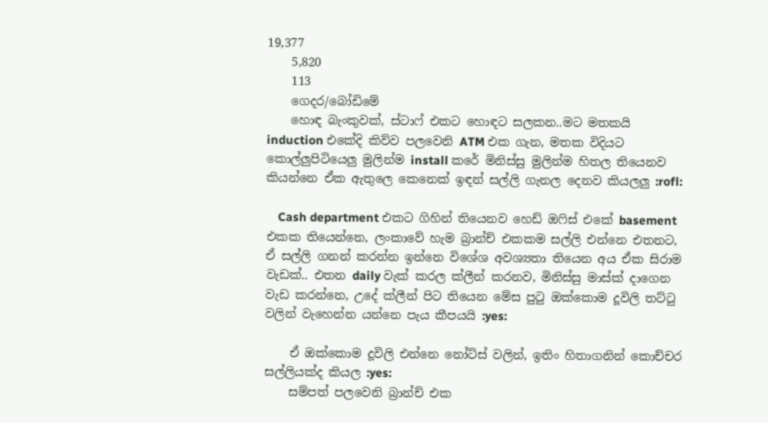19,377
    5,820
    113
    ගෙදර/බෝඩිමේ
    හොඳ බැංකුවක්, ස්ටාෆ් එකට හොඳට සලකන..මට මතකයි induction එකේදි කිව්ව පලවෙනි ATM එක ගැන, මතක විදියට කොල්ලුපිටියෙලු මුලින්ම install කරේ මිනිස්සු මුලින්ම හිතල තියෙනව කියන්නෙ ඒක ඇතුලෙ කෙනෙක් ඉඳන් සල්ලි ගැනල දෙනව කියලලු :rofl:

    Cash department එකට ගිහින් තියෙනව හෙඩ් ඔෆිස් එකේ basement එකක තියෙන්නෙ, ලංකාවේ හැම බ්‍රාන්ච් එකකම සල්ලි එන්නෙ එතනට, ඒ සල්ලි ගනන් කරන්න ඉන්නෙ විශේශ අවශ්‍යතා තියෙන අය ඒක සිරාම වැඩක්.. එතන daily වැක් කරල ක්ලීන් කරනව, මිනිස්සු මාස්ක් දාගෙන වැඩ කරන්නෙ, උදේ ක්ලීන් පිට තියෙන මේස පුටු ඔක්කොම දූවිලි තට්ටු වලින් වැහෙන්න යන්නෙ පැය කීපයයි :yes:

    ඒ ඔක්කොම දූවිලි එන්නෙ නෝට්ස් වලින්, ඉතිං හිතාගනින් කොච්චර සල්ලියක්ද කියල :yes:
    සම්පත් පලවෙනි බ්‍රාන්ච් එක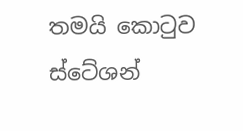තමයි කොටුව ස්ටේශන්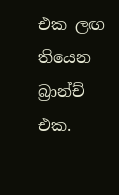එක ලඟ තියෙන බ්‍රාන්ච් එක.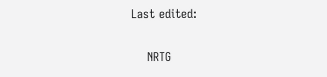Last edited:

    NRTG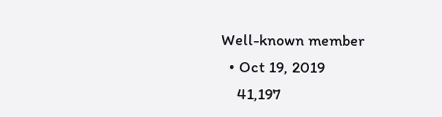Well-known member
  • Oct 19, 2019
    41,197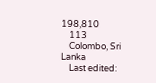198,810
    113
    Colombo, Sri Lanka
    Last edited: